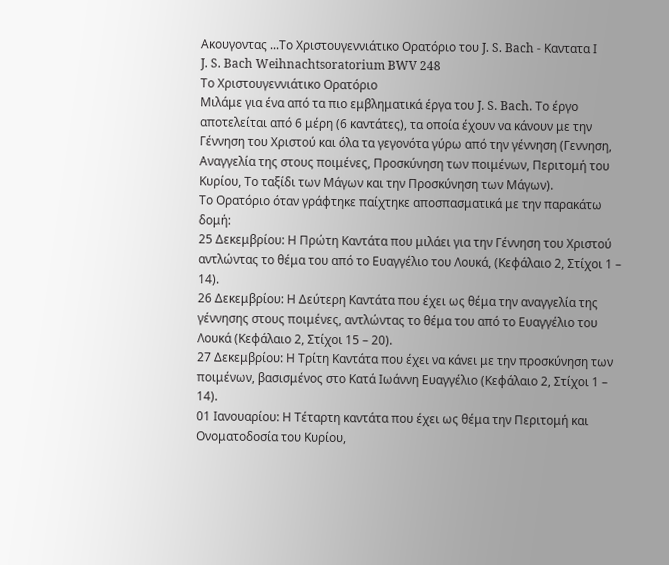Ακουγοντας ...Το Χριστουγεννιάτικο Ορατόριο του J. S. Bach - Καντατα Ι
J. S. Bach Weihnachtsoratorium BWV 248
Το Χριστουγεννιάτικο Ορατόριο
Μιλάμε για ένα από τα πιο εμβληματικά έργα του J. S. Bach. Το έργο αποτελείται από 6 μέρη (6 καντάτες), τα οποία έχουν να κάνουν με την Γέννηση του Χριστού και όλα τα γεγονότα γύρω από την γέννηση (Γεννηση, Αναγγελία της στους ποιμένες, Προσκύνηση των ποιμένων, Περιτομή του Κυρίου, Το ταξίδι των Μάγων και την Προσκύνηση των Μάγων).
Το Ορατόριο όταν γράφτηκε παίχτηκε αποσπασματικά με την παρακάτω δομή:
25 Δεκεμβρίου: Η Πρώτη Καντάτα που μιλάει για την Γέννηση του Χριστού αντλώντας το θέμα του από το Ευαγγέλιο του Λουκά, (Κεφάλαιο 2, Στίχοι 1 – 14).
26 Δεκεμβρίου: Η Δεύτερη Καντάτα που έχει ως θέμα την αναγγελία της γέννησης στους ποιμένες, αντλώντας το θέμα του από το Ευαγγέλιο του Λουκά (Κεφάλαιο 2, Στίχοι 15 – 20).
27 Δεκεμβρίου: Η Τρίτη Καντάτα που έχει να κάνει με την προσκύνηση των ποιμένων, βασισμένος στο Κατά Ιωάννη Ευαγγέλιο (Κεφάλαιο 2, Στίχοι 1 – 14).
01 Ιανουαρίου: Η Τέταρτη καντάτα που έχει ως θέμα την Περιτομή και Ονοματοδοσία του Κυρίου,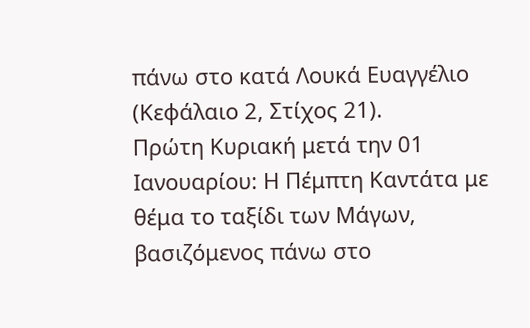πάνω στο κατά Λουκά Ευαγγέλιο (Κεφάλαιο 2, Στίχος 21).
Πρώτη Κυριακή μετά την 01 Ιανουαρίου: Η Πέμπτη Καντάτα με θέμα το ταξίδι των Μάγων, βασιζόμενος πάνω στο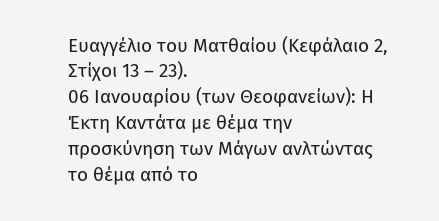Ευαγγέλιο του Ματθαίου (Κεφάλαιο 2, Στίχοι 13 – 23).
06 Ιανουαρίου (των Θεοφανείων): Η Έκτη Καντάτα με θέμα την προσκύνηση των Μάγων ανλτώντας το θέμα από το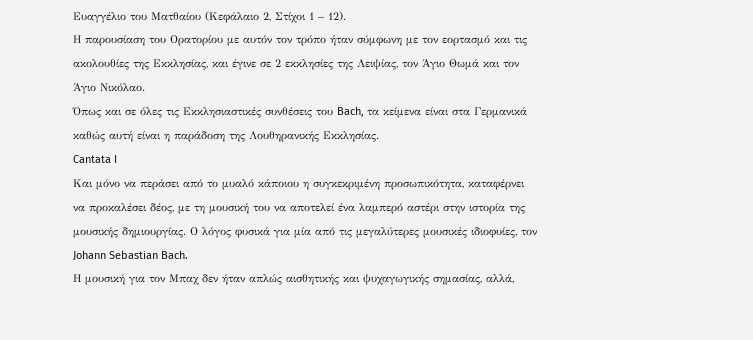Ευαγγέλιο του Ματθαίου (Κεφάλαιο 2, Στίχοι 1 – 12).
Η παρουσίαση του Ορατορίου με αυτόν τον τρόπο ήταν σύμφωνη με τον εορτασμό και τις ακολουθίες της Εκκλησίας, και έγινε σε 2 εκκλησίες της Λειψίας, τον Άγιο Θωμά και τον Άγιο Νικόλαο.
Όπως και σε όλες τις Εκκλησιαστικές συνθέσεις του Bach, τα κείμενα είναι στα Γερμανικά καθώς αυτή είναι η παράδοση της Λουθηρανικής Εκκλησίας.
Cantata I
Και μόνο να περάσει από το μυαλό κάποιου η συγκεκριμένη προσωπικότητα, καταφέρνει να προκαλέσει δέος, με τη μουσική του να αποτελεί ένα λαμπερό αστέρι στην ιστορία της μουσικής δημιουργίας. Ο λόγος φυσικά για μία από τις μεγαλύτερες μουσικές ιδιοφυίες, τον Johann Sebastian Bach.
Η μουσική για τον Μπαχ δεν ήταν απλώς αισθητικής και ψυχαγωγικής σημασίας, αλλά,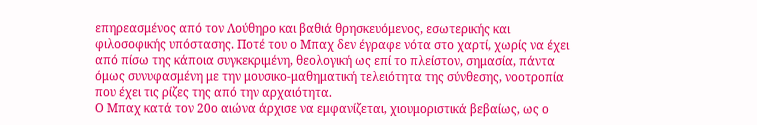επηρεασμένος από τον Λούθηρο και βαθιά θρησκευόμενος, εσωτερικής και φιλοσοφικής υπόστασης. Ποτέ του ο Μπαχ δεν έγραφε νότα στο χαρτί, χωρίς να έχει από πίσω της κάποια συγκεκριμένη, θεολογική ως επί το πλείστον, σημασία, πάντα όμως συνυφασμένη με την μουσικο-μαθηματική τελειότητα της σύνθεσης, νοοτροπία που έχει τις ρίζες της από την αρχαιότητα.
Ο Μπαχ κατά τον 20ο αιώνα άρχισε να εμφανίζεται, χιουμοριστικά βεβαίως, ως ο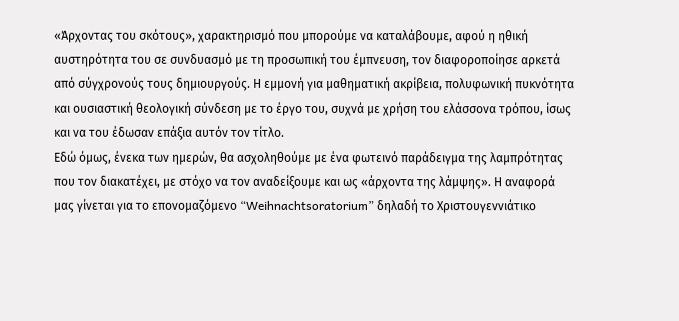«Άρχοντας του σκότους», χαρακτηρισμό που μπορούμε να καταλάβουμε, αφού η ηθική αυστηρότητα του σε συνδυασμό με τη προσωπική του έμπνευση, τον διαφοροποίησε αρκετά από σύγχρονούς τους δημιουργούς. Η εμμονή για μαθηματική ακρίβεια, πολυφωνική πυκνότητα και ουσιαστική θεολογική σύνδεση με το έργο του, συχνά με χρήση του ελάσσονα τρόπου, ίσως και να του έδωσαν επάξια αυτόν τον τίτλο.
Εδώ όμως, ένεκα των ημερών, θα ασχοληθούμε με ένα φωτεινό παράδειγμα της λαμπρότητας που τον διακατέχει, με στόχο να τον αναδείξουμε και ως «άρχοντα της λάμψης». Η αναφορά μας γίνεται για το επονομαζόμενο “Weihnachtsoratorium” δηλαδή το Χριστουγεννιάτικο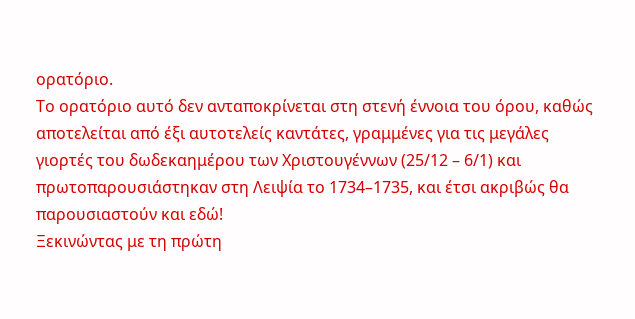ορατόριο.
Το ορατόριο αυτό δεν ανταποκρίνεται στη στενή έννοια του όρου, καθώς αποτελείται από έξι αυτοτελείς καντάτες, γραμμένες για τις μεγάλες γιορτές του δωδεκαημέρου των Χριστουγέννων (25/12 – 6/1) και πρωτοπαρουσιάστηκαν στη Λειψία το 1734–1735, και έτσι ακριβώς θα παρουσιαστούν και εδώ!
Ξεκινώντας με τη πρώτη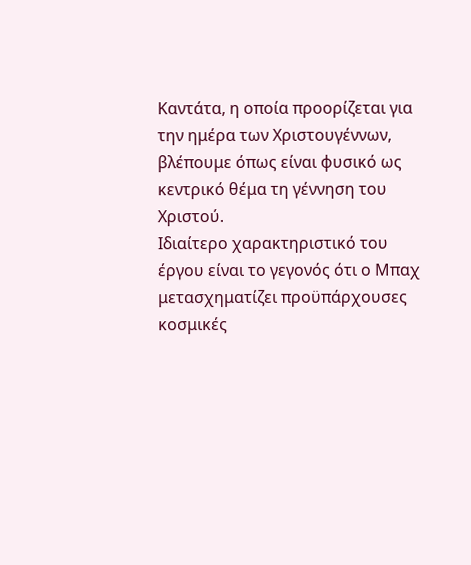Καντάτα, η οποία προορίζεται για την ημέρα των Χριστουγέννων, βλέπουμε όπως είναι φυσικό ως κεντρικό θέμα τη γέννηση του Χριστού.
Ιδιαίτερο χαρακτηριστικό του έργου είναι το γεγονός ότι ο Μπαχ μετασχηματίζει προϋπάρχουσες κοσμικές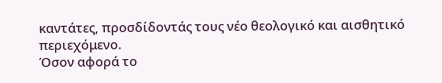καντάτες, προσδίδοντάς τους νέο θεολογικό και αισθητικό περιεχόμενο.
Όσον αφορά το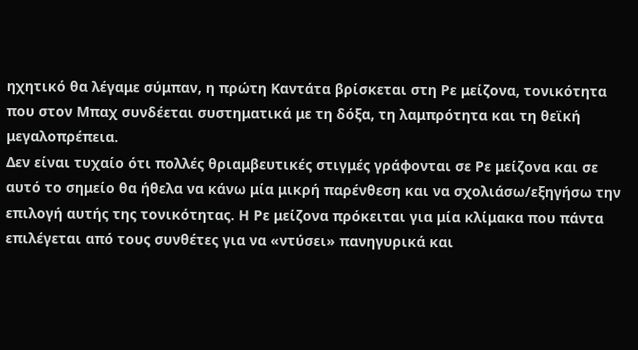ηχητικό θα λέγαμε σύμπαν, η πρώτη Καντάτα βρίσκεται στη Ρε μείζονα, τονικότητα που στον Μπαχ συνδέεται συστηματικά με τη δόξα, τη λαμπρότητα και τη θεϊκή μεγαλοπρέπεια.
Δεν είναι τυχαίο ότι πολλές θριαμβευτικές στιγμές γράφονται σε Ρε μείζονα και σε αυτό το σημείο θα ήθελα να κάνω μία μικρή παρένθεση και να σχολιάσω/εξηγήσω την επιλογή αυτής της τονικότητας. Η Ρε μείζονα πρόκειται για μία κλίμακα που πάντα επιλέγεται από τους συνθέτες για να «ντύσει» πανηγυρικά και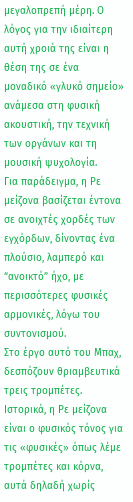μεγαλοπρεπή μέρη. Ο λόγος για την ιδιαίτερη αυτή χροιά της είναι η θέση της σε ένα μοναδικό «γλυκό σημείο» ανάμεσα στη φυσική ακουστική, την τεχνική των οργάνων και τη μουσική ψυχολογία.
Για παράδειγμα, η Ρε μείζονα βασίζεται έντονα σε ανοιχτές χορδές των εγχόρδων, δίνοντας ένα πλούσιο, λαμπερό και “ανοικτό” ήχο, με περισσότερες φυσικές αρμονικές, λόγω του συντονισμού.
Στο έργο αυτό του Μπαχ, δεσπόζουν θριαμβευτικά τρεις τρομπέτες. Ιστορικά, η Ρε μείζονα είναι ο φυσικός τόνος για τις «φυσικές» όπως λέμε τρομπέτες και κόρνα, αυτά δηλαδή χωρίς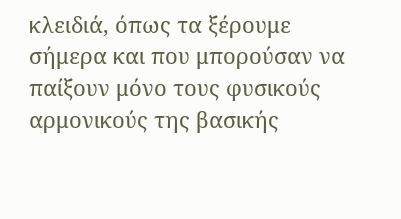κλειδιά, όπως τα ξέρουμε σήμερα και που μπορούσαν να παίξουν μόνο τους φυσικούς αρμονικούς της βασικής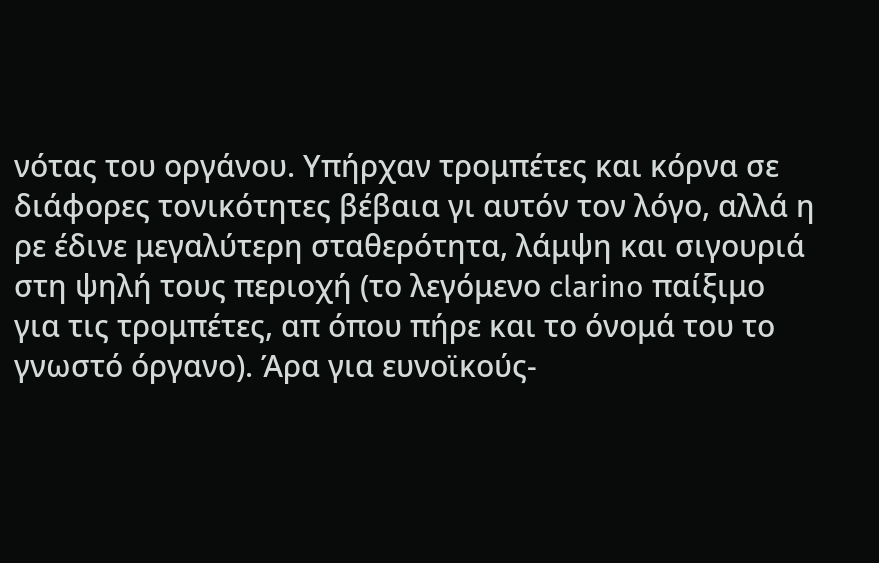νότας του οργάνου. Υπήρχαν τρομπέτες και κόρνα σε διάφορες τονικότητες βέβαια γι αυτόν τον λόγο, αλλά η ρε έδινε μεγαλύτερη σταθερότητα, λάμψη και σιγουριά στη ψηλή τους περιοχή (το λεγόμενο clarino παίξιμο για τις τρομπέτες, απ όπου πήρε και το όνομά του το γνωστό όργανο). Άρα για ευνοϊκούς-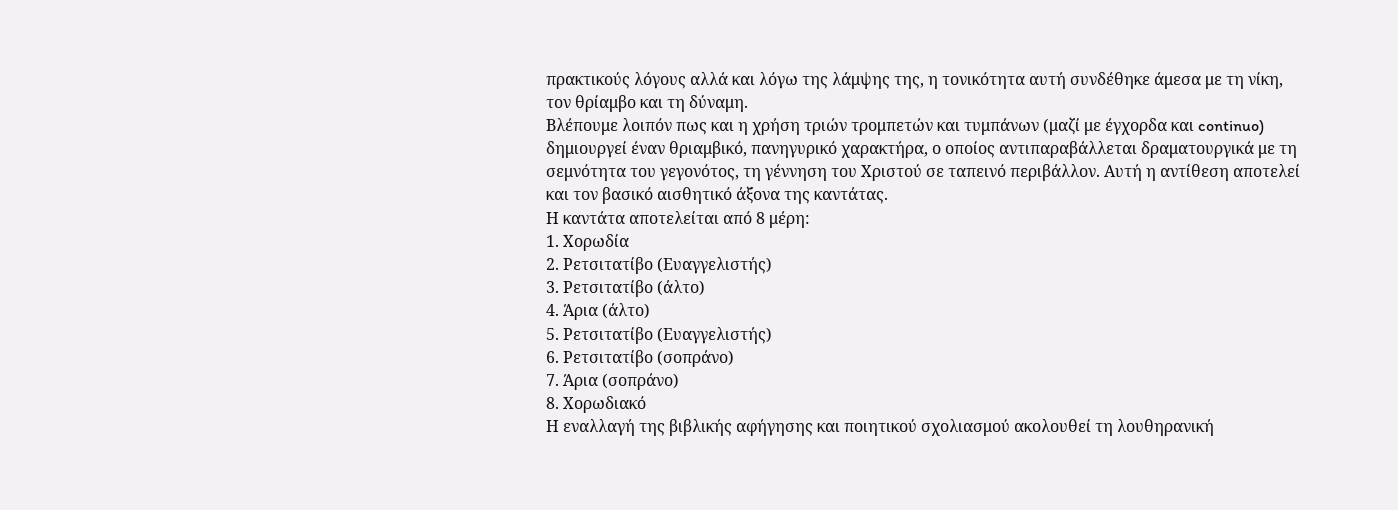πρακτικούς λόγους αλλά και λόγω της λάμψης της, η τονικότητα αυτή συνδέθηκε άμεσα με τη νίκη, τον θρίαμβο και τη δύναμη.
Βλέπουμε λοιπόν πως και η χρήση τριών τρομπετών και τυμπάνων (μαζί με έγχορδα και continuo) δημιουργεί έναν θριαμβικό, πανηγυρικό χαρακτήρα, ο οποίος αντιπαραβάλλεται δραματουργικά με τη σεμνότητα του γεγονότος, τη γέννηση του Χριστού σε ταπεινό περιβάλλον. Αυτή η αντίθεση αποτελεί και τον βασικό αισθητικό άξονα της καντάτας.
Η καντάτα αποτελείται από 8 μέρη:
1. Χορωδία
2. Ρετσιτατίβο (Ευαγγελιστής)
3. Ρετσιτατίβο (άλτο)
4. Άρια (άλτο)
5. Ρετσιτατίβο (Ευαγγελιστής)
6. Ρετσιτατίβο (σοπράνο)
7. Άρια (σοπράνο)
8. Χορωδιακό
Η εναλλαγή της βιβλικής αφήγησης και ποιητικού σχολιασμού ακολουθεί τη λουθηρανική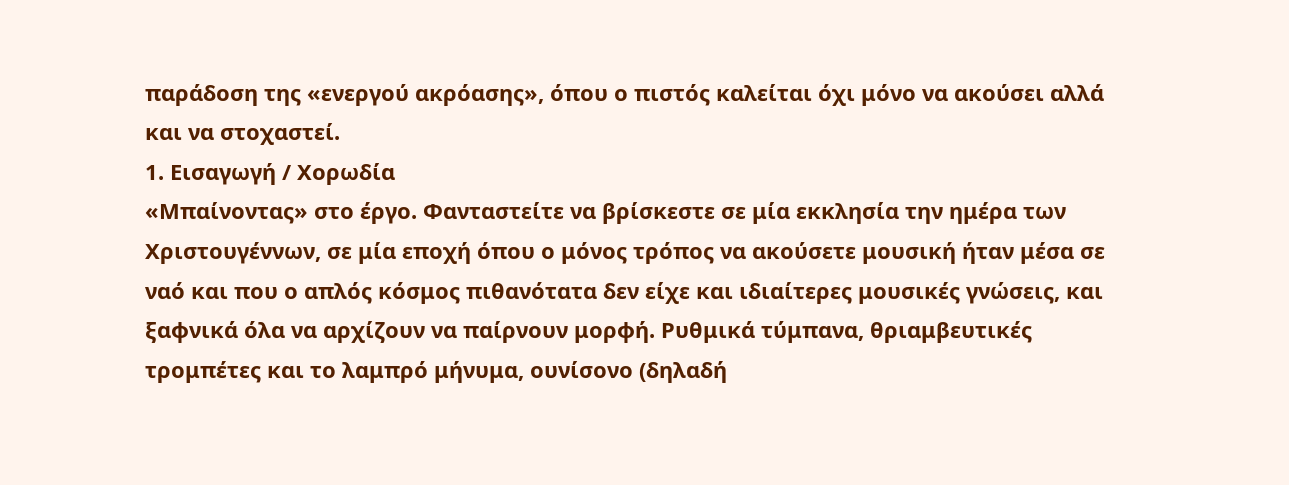παράδοση της «ενεργού ακρόασης», όπου ο πιστός καλείται όχι μόνο να ακούσει αλλά και να στοχαστεί.
1. Εισαγωγή / Χορωδία
«Μπαίνοντας» στο έργο. Φανταστείτε να βρίσκεστε σε μία εκκλησία την ημέρα των Χριστουγέννων, σε μία εποχή όπου ο μόνος τρόπος να ακούσετε μουσική ήταν μέσα σε ναό και που ο απλός κόσμος πιθανότατα δεν είχε και ιδιαίτερες μουσικές γνώσεις, και ξαφνικά όλα να αρχίζουν να παίρνουν μορφή. Ρυθμικά τύμπανα, θριαμβευτικές τρομπέτες και το λαμπρό μήνυμα, ουνίσονο (δηλαδή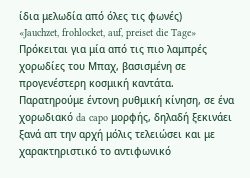ίδια μελωδία από όλες τις φωνές)
«Jauchzet, frohlocket, auf, preiset die Tage»
Πρόκειται για μία από τις πιο λαμπρές χορωδίες του Μπαχ, βασισμένη σε προγενέστερη κοσμική καντάτα.
Παρατηρούμε έντονη ρυθμική κίνηση, σε ένα χορωδιακό da capo μορφής, δηλαδή ξεκινάει ξανά απ την αρχή μόλις τελειώσει και με χαρακτηριστικό το αντιφωνικό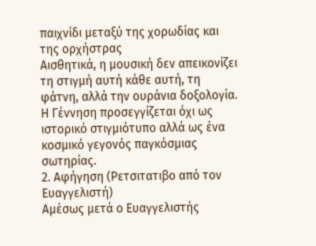παιχνίδι μεταξύ της χορωδίας και της ορχήστρας
Αισθητικά, η μουσική δεν απεικονίζει τη στιγμή αυτή κάθε αυτή, τη φάτνη, αλλά την ουράνια δοξολογία. Η Γέννηση προσεγγίζεται όχι ως ιστορικό στιγμιότυπο αλλά ως ένα κοσμικό γεγονός παγκόσμιας σωτηρίας.
2. Αφήγηση (Ρετσιτατιβο από τον Ευαγγελιστή)
Αμέσως μετά ο Ευαγγελιστής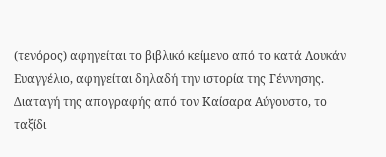(τενόρος) αφηγείται το βιβλικό κείμενο από το κατά Λουκάν Ευαγγέλιο, αφηγείται δηλαδή την ιστορία της Γέννησης. Διαταγή της απογραφής από τον Καίσαρα Αύγουστο, το ταξίδι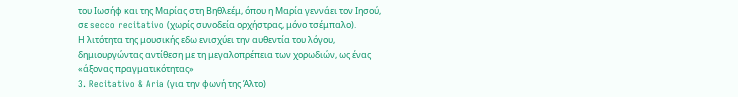του Ιωσήφ και της Μαρίας στη Βηθλεέμ, όπου η Μαρία γεννάει τον Ιησού, σε secco recitativo (χωρίς συνοδεία ορχήστρας, μόνο τσέμπαλο).
Η λιτότητα της μουσικής εδω ενισχύει την αυθεντία του λόγου, δημιουργώντας αντίθεση με τη μεγαλοπρέπεια των χορωδιών, ως ένας «άξονας πραγματικότητας»
3. Recitativo & Aria (για την φωνή της Άλτο)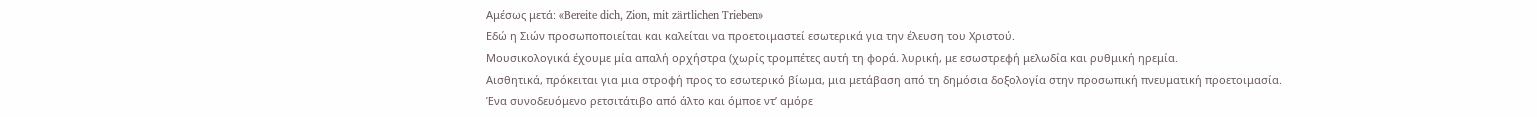Αμέσως μετά: «Bereite dich, Zion, mit zärtlichen Trieben»
Εδώ η Σιών προσωποποιείται και καλείται να προετοιμαστεί εσωτερικά για την έλευση του Χριστού.
Μουσικολογικά έχουμε μία απαλή ορχήστρα (χωρίς τρομπέτες αυτή τη φορά. λυρική, με εσωστρεφή μελωδία και ρυθμική ηρεμία.
Αισθητικά, πρόκειται για μια στροφή προς το εσωτερικό βίωμα, μια μετάβαση από τη δημόσια δοξολογία στην προσωπική πνευματική προετοιμασία.
Ένα συνοδευόμενο ρετσιτάτιβο από άλτο και όμποε ντ’ αμόρε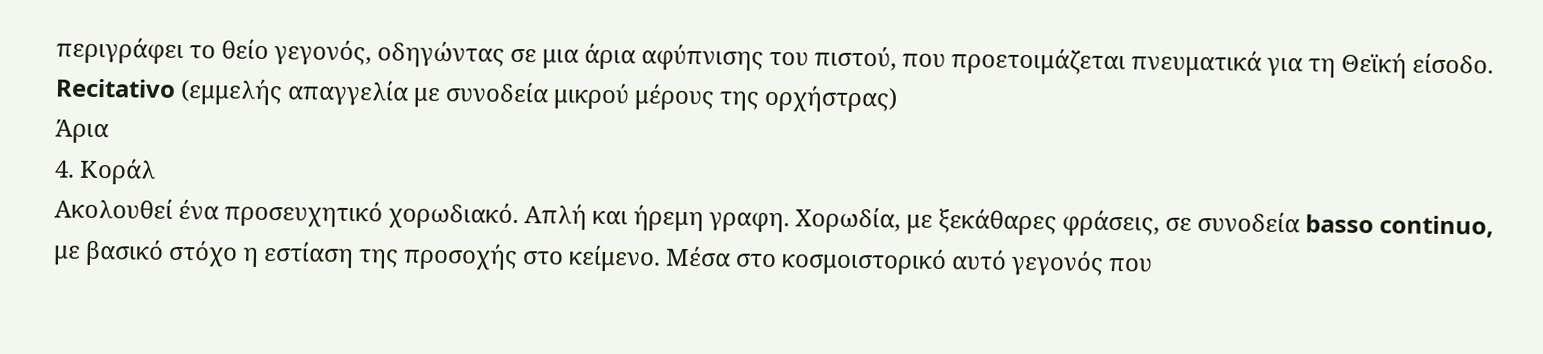περιγράφει το θείο γεγονός, οδηγώντας σε μια άρια αφύπνισης του πιστού, που προετοιμάζεται πνευματικά για τη Θεϊκή είσοδο.
Recitativo (εμμελής απαγγελία με συνοδεία μικρού μέρους της ορχήστρας)
Άρια
4. Κοράλ
Ακολουθεί ένα προσευχητικό χορωδιακό. Απλή και ήρεμη γραφη. Χορωδία, με ξεκάθαρες φράσεις, σε συνοδεία basso continuo, με βασικό στόχο η εστίαση της προσοχής στο κείμενο. Μέσα στο κοσμοιστορικό αυτό γεγονός που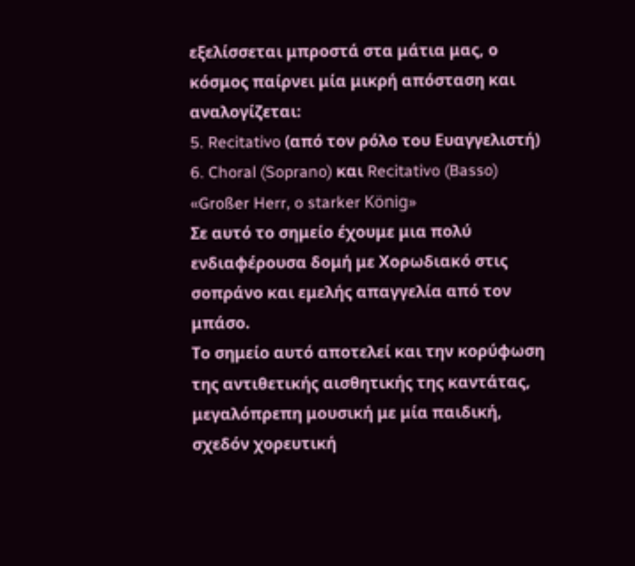εξελίσσεται μπροστά στα μάτια μας, ο κόσμος παίρνει μία μικρή απόσταση και αναλογίζεται:
5. Recitativo (από τον ρόλο του Ευαγγελιστή)
6. Choral (Soprano) και Recitativo (Basso)
«Großer Herr, o starker König»
Σε αυτό το σημείο έχουμε μια πολύ ενδιαφέρουσα δομή με Χορωδιακό στις σοπράνο και εμελής απαγγελία από τον μπάσο.
Το σημείο αυτό αποτελεί και την κορύφωση της αντιθετικής αισθητικής της καντάτας, μεγαλόπρεπη μουσική με μία παιδική, σχεδόν χορευτική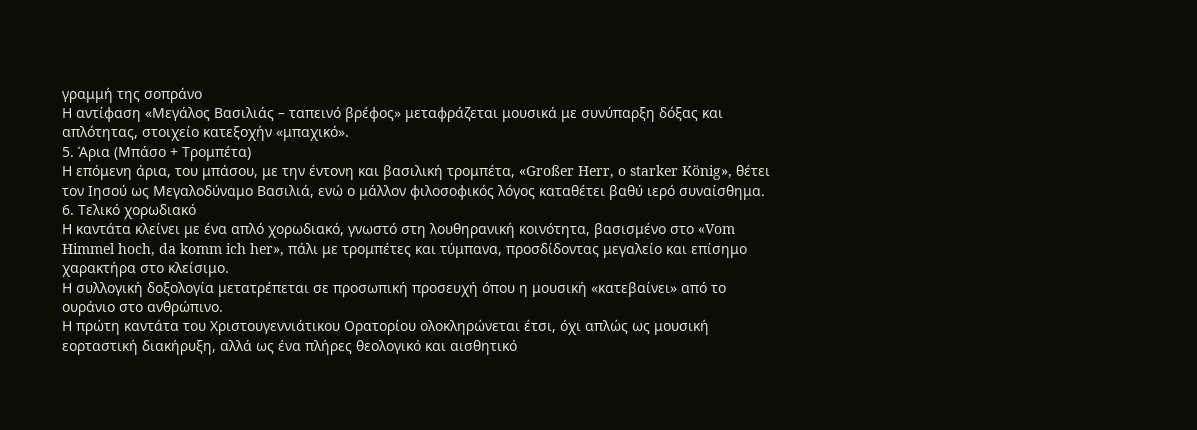γραμμή της σοπράνο
Η αντίφαση «Μεγάλος Βασιλιάς – ταπεινό βρέφος» μεταφράζεται μουσικά με συνύπαρξη δόξας και απλότητας, στοιχείο κατεξοχήν «μπαχικό».
5. Άρια (Μπάσο + Τρομπέτα)
Η επόμενη άρια, του μπάσου, με την έντονη και βασιλική τρομπέτα, «Großer Herr, o starker König», θέτει τον Ιησού ως Μεγαλοδύναμο Βασιλιά, ενώ ο μάλλον φιλοσοφικός λόγος καταθέτει βαθύ ιερό συναίσθημα.
6. Τελικό χορωδιακό
Η καντάτα κλείνει με ένα απλό χορωδιακό, γνωστό στη λουθηρανική κοινότητα, βασισμένο στο «Vom Himmel hoch, da komm ich her», πάλι με τρομπέτες και τύμπανα, προσδίδοντας μεγαλείο και επίσημο χαρακτήρα στο κλείσιμο.
Η συλλογική δοξολογία μετατρέπεται σε προσωπική προσευχή όπου η μουσική «κατεβαίνει» από το ουράνιο στο ανθρώπινο.
Η πρώτη καντάτα του Χριστουγεννιάτικου Ορατορίου ολοκληρώνεται έτσι, όχι απλώς ως μουσική εορταστική διακήρυξη, αλλά ως ένα πλήρες θεολογικό και αισθητικό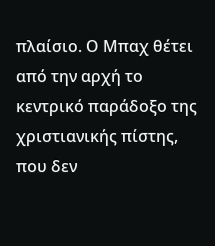πλαίσιο. Ο Μπαχ θέτει από την αρχή το κεντρικό παράδοξο της χριστιανικής πίστης, που δεν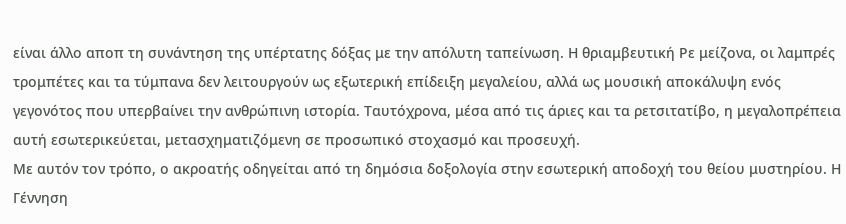είναι άλλο αποπ τη συνάντηση της υπέρτατης δόξας με την απόλυτη ταπείνωση. Η θριαμβευτική Ρε μείζονα, οι λαμπρές τρομπέτες και τα τύμπανα δεν λειτουργούν ως εξωτερική επίδειξη μεγαλείου, αλλά ως μουσική αποκάλυψη ενός γεγονότος που υπερβαίνει την ανθρώπινη ιστορία. Ταυτόχρονα, μέσα από τις άριες και τα ρετσιτατίβο, η μεγαλοπρέπεια αυτή εσωτερικεύεται, μετασχηματιζόμενη σε προσωπικό στοχασμό και προσευχή.
Με αυτόν τον τρόπο, ο ακροατής οδηγείται από τη δημόσια δοξολογία στην εσωτερική αποδοχή του θείου μυστηρίου. Η Γέννηση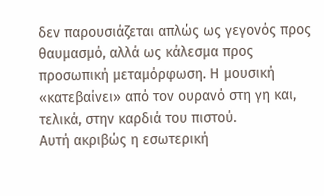δεν παρουσιάζεται απλώς ως γεγονός προς θαυμασμό, αλλά ως κάλεσμα προς προσωπική μεταμόρφωση. Η μουσική «κατεβαίνει» από τον ουρανό στη γη και, τελικά, στην καρδιά του πιστού.
Αυτή ακριβώς η εσωτερική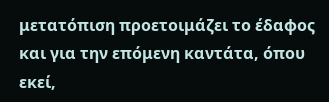μετατόπιση προετοιμάζει το έδαφος και για την επόμενη καντάτα, όπου εκεί,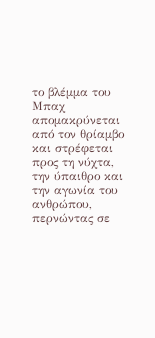το βλέμμα του Μπαχ απομακρύνεται από τον θρίαμβο και στρέφεται προς τη νύχτα, την ύπαιθρο και την αγωνία του ανθρώπου, περνώντας σε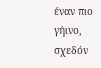έναν πιο γήινο, σχεδόν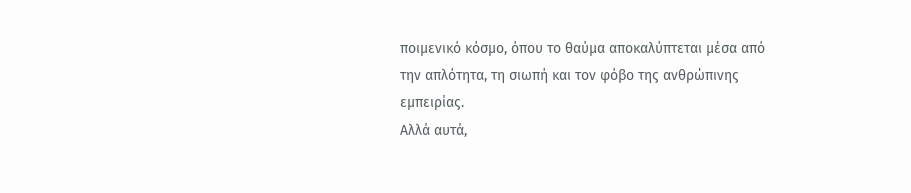ποιμενικό κόσμο, όπου το θαύμα αποκαλύπτεται μέσα από την απλότητα, τη σιωπή και τον φόβο της ανθρώπινης εμπειρίας.
Αλλά αυτά,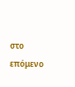στο επόμενο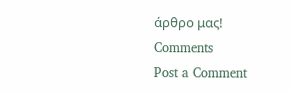άρθρο μας!
Comments
Post a Comment